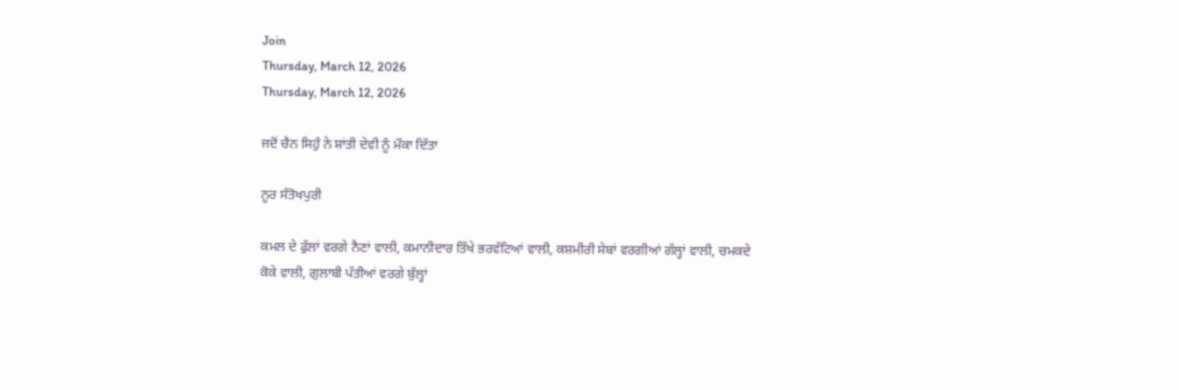Join
Thursday, March 12, 2026
Thursday, March 12, 2026

ਜਦੋਂ ਚੈਨ ਸਿਹੁੰ ਨੇ ਸ਼ਾਂਤੀ ਦੇਵੀ ਨੂੰ ਮੌਕਾ ਦਿੱਤਾ

ਨੂਰ ਸੰਤੋਖਪੁਰੀ

ਕਮਲ ਦੇ ਫੁੱਲਾਂ ਵਰਗੇ ਨੈਣਾਂ ਵਾਲੀ, ਕਮਾਨੀਦਾਰ ਤਿੱਖੇ ਭਰਵੱਟਿਆਂ ਵਾਲੀ, ਕਸ਼ਮੀਰੀ ਸੇਬਾਂ ਵਰਗੀਆਂ ਗੱਲ੍ਹਾਂ ਵਾਲੀ, ਚਮਕਦੇ ਕੋਕੇ ਵਾਲੀ, ਗੁਲਾਬੀ ਪੱਤੀਆਂ ਵਰਗੇ ਬੁੱਲ੍ਹਾਂ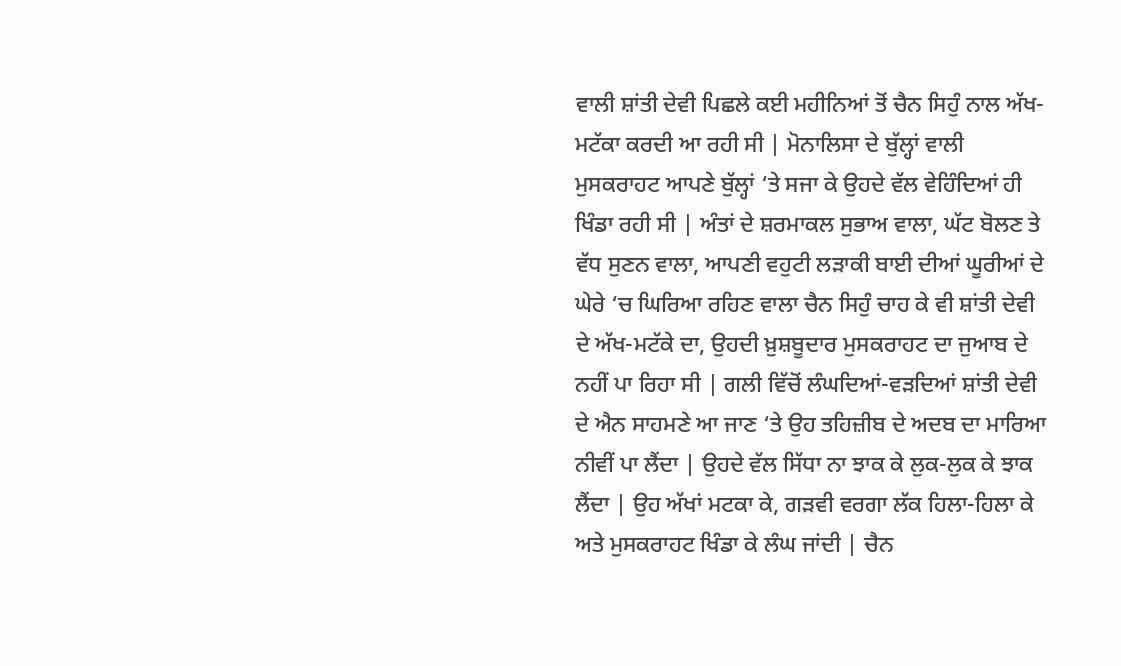ਵਾਲੀ ਸ਼ਾਂਤੀ ਦੇਵੀ ਪਿਛਲੇ ਕਈ ਮਹੀਨਿਆਂ ਤੋਂ ਚੈਨ ਸਿਹੁੰ ਨਾਲ ਅੱਖ-ਮਟੱਕਾ ਕਰਦੀ ਆ ਰਹੀ ਸੀ | ਮੋਨਾਲਿਸਾ ਦੇ ਬੁੱਲ੍ਹਾਂ ਵਾਲੀ ਮੁਸਕਰਾਹਟ ਆਪਣੇ ਬੁੱਲ੍ਹਾਂ ‘ਤੇ ਸਜਾ ਕੇ ਉਹਦੇ ਵੱਲ ਵੇਹਿੰਦਿਆਂ ਹੀ ਖਿੰਡਾ ਰਹੀ ਸੀ | ਅੰਤਾਂ ਦੇ ਸ਼ਰਮਾਕਲ ਸੁਭਾਅ ਵਾਲਾ, ਘੱਟ ਬੋਲਣ ਤੇ ਵੱਧ ਸੁਣਨ ਵਾਲਾ, ਆਪਣੀ ਵਹੁਟੀ ਲੜਾਕੀ ਬਾਈ ਦੀਆਂ ਘੂਰੀਆਂ ਦੇ ਘੇਰੇ ‘ਚ ਘਿਰਿਆ ਰਹਿਣ ਵਾਲਾ ਚੈਨ ਸਿਹੁੰ ਚਾਹ ਕੇ ਵੀ ਸ਼ਾਂਤੀ ਦੇਵੀ ਦੇ ਅੱਖ-ਮਟੱਕੇ ਦਾ, ਉਹਦੀ ਖ਼ੁਸ਼ਬੂਦਾਰ ਮੁਸਕਰਾਹਟ ਦਾ ਜੁਆਬ ਦੇ ਨਹੀਂ ਪਾ ਰਿਹਾ ਸੀ | ਗਲੀ ਵਿੱਚੋਂ ਲੰਘਦਿਆਂ-ਵੜਦਿਆਂ ਸ਼ਾਂਤੀ ਦੇਵੀ ਦੇ ਐਨ ਸਾਹਮਣੇ ਆ ਜਾਣ ‘ਤੇ ਉਹ ਤਹਿਜ਼ੀਬ ਦੇ ਅਦਬ ਦਾ ਮਾਰਿਆ ਨੀਵੀਂ ਪਾ ਲੈਂਦਾ | ਉਹਦੇ ਵੱਲ ਸਿੱਧਾ ਨਾ ਝਾਕ ਕੇ ਲੁਕ-ਲੁਕ ਕੇ ਝਾਕ ਲੈਂਦਾ | ਉਹ ਅੱਖਾਂ ਮਟਕਾ ਕੇ, ਗੜਵੀ ਵਰਗਾ ਲੱਕ ਹਿਲਾ-ਹਿਲਾ ਕੇ ਅਤੇ ਮੁਸਕਰਾਹਟ ਖਿੰਡਾ ਕੇ ਲੰਘ ਜਾਂਦੀ | ਚੈਨ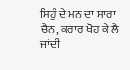ਸਿਹੁੰ ਦੇ ਮਨ ਦਾ ਸਾਰਾ ਚੈਨ, ਕਰਾਰ ਖੋਹ ਕੇ ਲੈ ਜਾਂਦੀ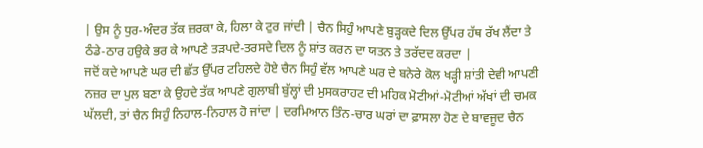| ਉਸ ਨੂੰ ਧੁਰ-ਅੰਦਰ ਤੱਕ ਜ਼ਰਕਾ ਕੇ, ਹਿਲਾ ਕੇ ਟੁਰ ਜਾਂਦੀ | ਚੈਨ ਸਿਹੁੰ ਆਪਣੇ ਬੁੜ੍ਹਕਦੇ ਦਿਲ ਉੱਪਰ ਹੱਥ ਰੱਖ ਲੈਂਦਾ ਤੇ ਠੰਡੇ-ਠਾਰ ਹਉਕੇ ਭਰ ਕੇ ਆਪਣੇ ਤੜਪਦੇ-ਤਰਸਦੇ ਦਿਲ ਨੂੰ ਸ਼ਾਂਤ ਕਰਨ ਦਾ ਯਤਨ ਤੇ ਤਰੱਦਦ ਕਰਦਾ |
ਜਦੋਂ ਕਦੇ ਆਪਣੇ ਘਰ ਦੀ ਛੱਤ ਉੱਪਰ ਟਹਿਲਦੇ ਹੋਏ ਚੈਨ ਸਿਹੁੰ ਵੱਲ ਆਪਣੇ ਘਰ ਦੇ ਬਨੇਰੇ ਕੋਲ ਖੜ੍ਹੀ ਸ਼ਾਂਤੀ ਦੇਵੀ ਆਪਣੀ ਨਜ਼ਰ ਦਾ ਪੁਲ ਬਣਾ ਕੇ ਉਹਦੇ ਤੱਕ ਆਪਣੇ ਗੁਲਾਬੀ ਬੁੱਲ੍ਹਾਂ ਦੀ ਮੁਸਕਰਾਹਟ ਦੀ ਮਹਿਕ ਮੋਟੀਆਂ-ਮੋਟੀਆਂ ਅੱਖਾਂ ਦੀ ਚਮਕ ਘੱਲਦੀ, ਤਾਂ ਚੈਨ ਸਿਹੁੰ ਨਿਹਾਲ-ਨਿਹਾਲ ਹੋ ਜਾਂਦਾ | ਦਰਮਿਆਨ ਤਿੰਨ-ਚਾਰ ਘਰਾਂ ਦਾ ਫ਼ਾਸਲਾ ਹੋਣ ਦੇ ਬਾਵਜੂਦ ਚੈਨ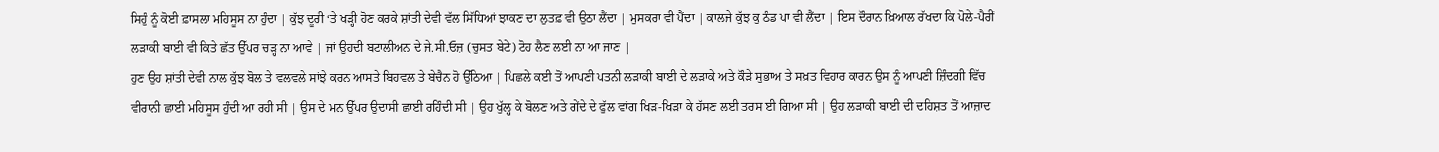ਸਿਹੁੰ ਨੂੰ ਕੋਈ ਫ਼ਾਸਲਾ ਮਹਿਸੂਸ ਨਾ ਹੁੰਦਾ | ਕੁੱਝ ਦੂਰੀ ‘ਤੇ ਖੜ੍ਹੀ ਹੋਣ ਕਰਕੇ ਸ਼ਾਂਤੀ ਦੇਵੀ ਵੱਲ ਸਿੱਧਿਆਂ ਝਾਕਣ ਦਾ ਲੁਤਫ਼ ਵੀ ਉਠਾ ਲੈਂਦਾ | ਮੁਸਕਰਾ ਵੀ ਪੈਂਦਾ | ਕਾਲਜੇ ਕੁੱਝ ਕੁ ਠੰਡ ਪਾ ਵੀ ਲੈਂਦਾ | ਇਸ ਦੌਰਾਨ ਖ਼ਿਆਲ ਰੱਖਦਾ ਕਿ ਪੋਲੇ-ਪੈਰੀਂ ਲੜਾਕੀ ਬਾਈ ਵੀ ਕਿਤੇ ਛੱਤ ਉੱਪਰ ਚੜ੍ਹ ਨਾ ਆਵੇ | ਜਾਂ ਉਹਦੀ ਬਟਾਲੀਅਨ ਦੇ ਜੇ.ਸੀ.ਓਜ਼ (ਚੁਸਤ ਬੇਟੇ) ਟੋਹ ਲੈਣ ਲਈ ਨਾ ਆ ਜਾਣ |
ਹੁਣ ਉਹ ਸ਼ਾਂਤੀ ਦੇਵੀ ਨਾਲ ਕੁੱਝ ਬੋਲ ਤੇ ਵਲਵਲੇ ਸਾਂਝੇ ਕਰਨ ਆਸਤੇ ਬਿਹਵਲ ਤੇ ਬੇਚੈਨ ਹੋ ਉੱਠਿਆ | ਪਿਛਲੇ ਕਈ ਤੋਂ ਆਪਣੀ ਪਤਨੀ ਲੜਾਕੀ ਬਾਈ ਦੇ ਲੜਾਕੇ ਅਤੇ ਕੌੜੇ ਸੁਭਾਅ ਤੇ ਸਖ਼ਤ ਵਿਹਾਰ ਕਾਰਨ ਉਸ ਨੂੰ ਆਪਣੀ ਜ਼ਿੰਦਗੀ ਵਿੱਚ ਵੀਰਾਨੀ ਛਾਈ ਮਹਿਸੂਸ ਹੁੰਦੀ ਆ ਰਹੀ ਸੀ | ਉਸ ਦੇ ਮਨ ਉੱਪਰ ਉਦਾਸੀ ਛਾਈ ਰਹਿੰਦੀ ਸੀ | ਉਹ ਖੁੱਲ੍ਹ ਕੇ ਬੋਲਣ ਅਤੇ ਗੇਂਦੇ ਦੇ ਫੁੱਲ ਵਾਂਗ ਖਿੜ-ਖਿੜਾ ਕੇ ਹੱਸਣ ਲਈ ਤਰਸ ਈ ਗਿਆ ਸੀ | ਉਹ ਲੜਾਕੀ ਬਾਈ ਦੀ ਦਹਿਸ਼ਤ ਤੋਂ ਆਜ਼ਾਦ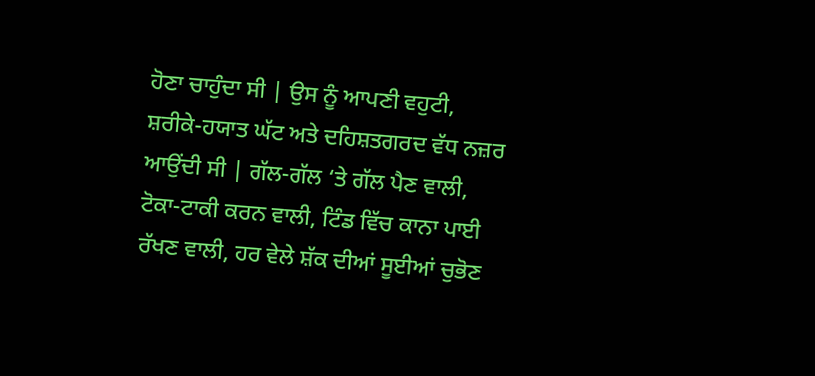ਹੋਣਾ ਚਾਹੁੰਦਾ ਸੀ | ਉਸ ਨੂੰ ਆਪਣੀ ਵਹੁਟੀ, ਸ਼ਰੀਕੇ-ਹਯਾਤ ਘੱਟ ਅਤੇ ਦਹਿਸ਼ਤਗਰਦ ਵੱਧ ਨਜ਼ਰ ਆਉਂਦੀ ਸੀ | ਗੱਲ-ਗੱਲ ‘ਤੇ ਗੱਲ ਪੈਣ ਵਾਲੀ, ਟੋਕਾ-ਟਾਕੀ ਕਰਨ ਵਾਲੀ, ਟਿੰਡ ਵਿੱਚ ਕਾਨਾ ਪਾਈ ਰੱਖਣ ਵਾਲੀ, ਹਰ ਵੇਲੇ ਸ਼ੱਕ ਦੀਆਂ ਸੂਈਆਂ ਚੁਭੋਣ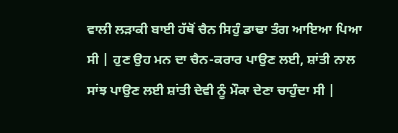ਵਾਲੀ ਲੜਾਕੀ ਬਾਈ ਹੱਥੋਂ ਚੈਨ ਸਿਹੁੰ ਡਾਢਾ ਤੰਗ ਆਇਆ ਪਿਆ ਸੀ | ਹੁਣ ਉਹ ਮਨ ਦਾ ਚੈਨ-ਕਰਾਰ ਪਾਉਣ ਲਈ, ਸ਼ਾਂਤੀ ਨਾਲ ਸਾਂਝ ਪਾਉਣ ਲਈ ਸ਼ਾਂਤੀ ਦੇਵੀ ਨੂੰ ਮੌਕਾ ਦੇਣਾ ਚਾਹੁੰਦਾ ਸੀ |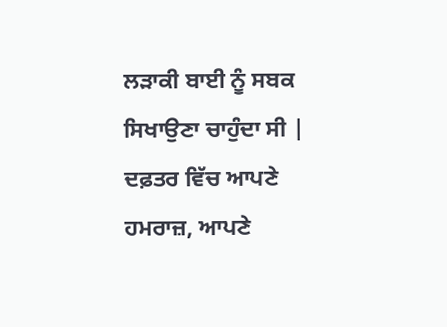ਲੜਾਕੀ ਬਾਈ ਨੂੰ ਸਬਕ ਸਿਖਾਉਣਾ ਚਾਹੁੰਦਾ ਸੀ |
ਦਫ਼ਤਰ ਵਿੱਚ ਆਪਣੇ ਹਮਰਾਜ਼, ਆਪਣੇ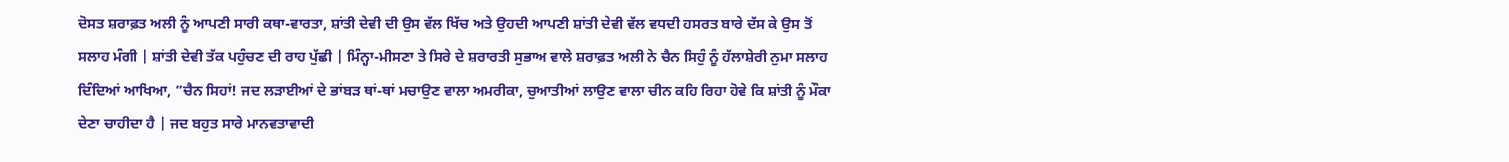ਦੋਸਤ ਸ਼ਰਾਫ਼ਤ ਅਲੀ ਨੂੰ ਆਪਣੀ ਸਾਰੀ ਕਥਾ-ਵਾਰਤਾ, ਸ਼ਾਂਤੀ ਦੇਵੀ ਦੀ ਉਸ ਵੱਲ ਖਿੱਚ ਅਤੇ ਉਹਦੀ ਆਪਣੀ ਸ਼ਾਂਤੀ ਦੇਵੀ ਵੱਲ ਵਧਦੀ ਹਸਰਤ ਬਾਰੇ ਦੱਸ ਕੇ ਉਸ ਤੋਂ ਸਲਾਹ ਮੰਗੀ | ਸ਼ਾਂਤੀ ਦੇਵੀ ਤੱਕ ਪਹੁੰਚਣ ਦੀ ਰਾਹ ਪੁੱਛੀ | ਮਿੰਨ੍ਹਾ-ਮੀਸਣਾ ਤੇ ਸਿਰੇ ਦੇ ਸ਼ਰਾਰਤੀ ਸੁਭਾਅ ਵਾਲੇ ਸ਼ਰਾਫ਼ਤ ਅਲੀ ਨੇ ਚੈਨ ਸਿਹੁੰ ਨੂੰ ਹੱਲਾਸ਼ੇਰੀ ਨੁਮਾ ਸਲਾਹ ਦਿੰਦਿਆਂ ਆਖਿਆ, ”ਚੈਨ ਸਿਹਾਂ! ਜਦ ਲੜਾਈਆਂ ਦੇ ਭਾਂਬੜ ਥਾਂ-ਥਾਂ ਮਚਾਉਣ ਵਾਲਾ ਅਮਰੀਕਾ, ਚੁਆਤੀਆਂ ਲਾਉਣ ਵਾਲਾ ਚੀਨ ਕਹਿ ਰਿਹਾ ਹੋਵੇ ਕਿ ਸ਼ਾਂਤੀ ਨੂੰ ਮੌਕਾ ਦੇਣਾ ਚਾਹੀਦਾ ਹੈ | ਜਦ ਬਹੁਤ ਸਾਰੇ ਮਾਨਵਤਾਵਾਦੀ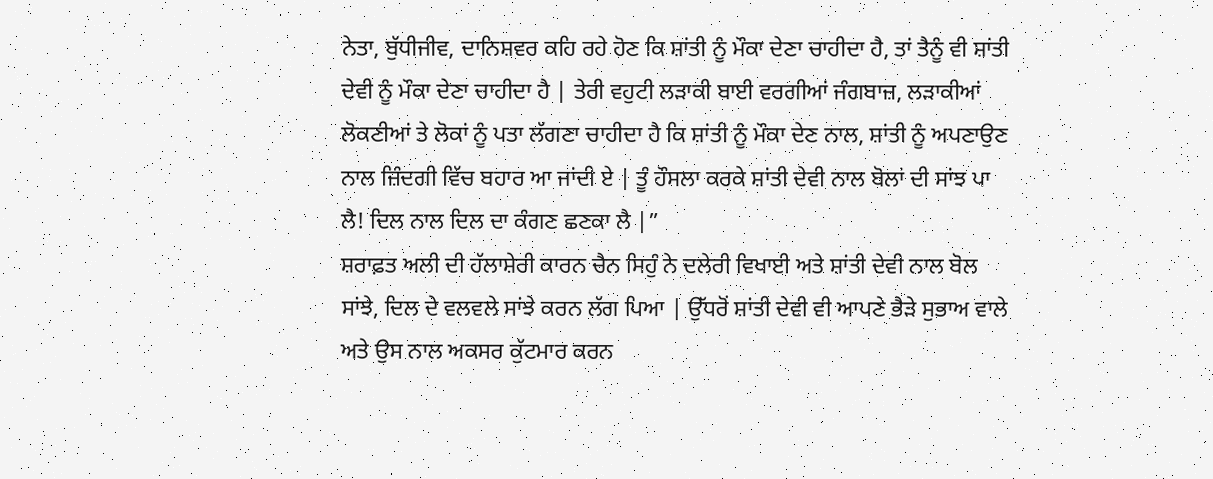ਨੇਤਾ, ਬੁੱਧੀਜੀਵ, ਦਾਨਿਸ਼ਵਰ ਕਹਿ ਰਹੇ ਹੋਣ ਕਿ ਸ਼ਾਂਤੀ ਨੂੰ ਮੌਕਾ ਦੇਣਾ ਚਾਹੀਦਾ ਹੈ, ਤਾਂ ਤੈਨੂੰ ਵੀ ਸ਼ਾਂਤੀ ਦੇਵੀ ਨੂੰ ਮੌਕਾ ਦੇਣਾ ਚਾਹੀਦਾ ਹੈ | ਤੇਰੀ ਵਹੁਟੀ ਲੜਾਕੀ ਬਾਈ ਵਰਗੀਆਂ ਜੰਗਬਾਜ਼, ਲੜਾਕੀਆਂ ਲੋਕਣੀਆਂ ਤੇ ਲੋਕਾਂ ਨੂੰ ਪਤਾ ਲੱਗਣਾ ਚਾਹੀਦਾ ਹੈ ਕਿ ਸ਼ਾਂਤੀ ਨੂੰ ਮੌਕਾ ਦੇਣ ਨਾਲ, ਸ਼ਾਂਤੀ ਨੂੰ ਅਪਣਾਉਣ ਨਾਲ ਜ਼ਿੰਦਗੀ ਵਿੱਚ ਬਹਾਰ ਆ ਜਾਂਦੀ ਏ | ਤੂੰ ਹੌਸਲਾ ਕਰਕੇ ਸ਼ਾਂਤੀ ਦੇਵੀ ਨਾਲ ਬੋਲਾਂ ਦੀ ਸਾਂਝ ਪਾ ਲੈ! ਦਿਲ ਨਾਲ ਦਿਲ ਦਾ ਕੰਗਣ ਛਣਕਾ ਲੈ |”
ਸ਼ਰਾਫ਼ਤ ਅਲੀ ਦੀ ਹੱਲਾਸ਼ੇਰੀ ਕਾਰਨ ਚੈਨ ਸਿਹੁੰ ਨੇ ਦਲੇਰੀ ਵਿਖਾਈ ਅਤੇ ਸ਼ਾਂਤੀ ਦੇਵੀ ਨਾਲ ਬੋਲ ਸਾਂਝੇ, ਦਿਲ ਦੇ ਵਲਵਲੇ ਸਾਂਝੇ ਕਰਨ ਲੱਗ ਪਿਆ | ਉੱਧਰੋਂ ਸ਼ਾਂਤੀ ਦੇਵੀ ਵੀ ਆਪਣੇ ਭੈੜੇ ਸੁਭਾਅ ਵਾਲੇ ਅਤੇ ਉਸ ਨਾਲ ਅਕਸਰ ਕੁੱਟਮਾਰ ਕਰਨ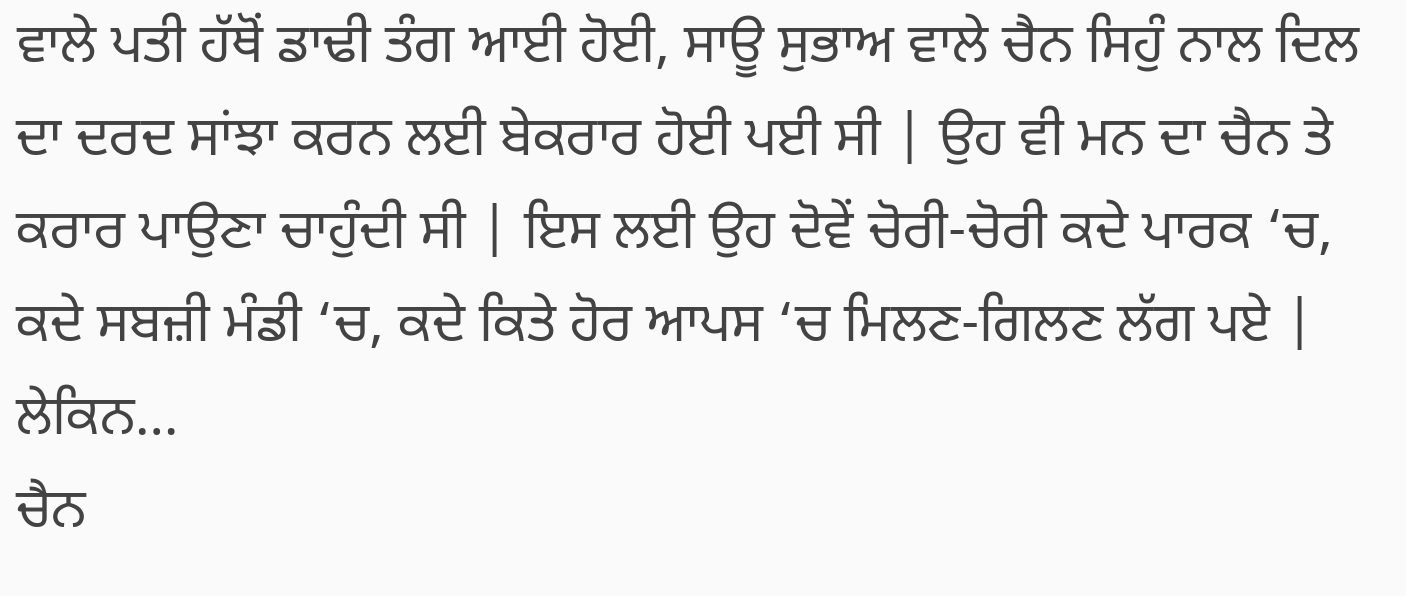ਵਾਲੇ ਪਤੀ ਹੱਥੋਂ ਡਾਢੀ ਤੰਗ ਆਈ ਹੋਈ, ਸਾਊ ਸੁਭਾਅ ਵਾਲੇ ਚੈਨ ਸਿਹੁੰ ਨਾਲ ਦਿਲ ਦਾ ਦਰਦ ਸਾਂਝਾ ਕਰਨ ਲਈ ਬੇਕਰਾਰ ਹੋਈ ਪਈ ਸੀ | ਉਹ ਵੀ ਮਨ ਦਾ ਚੈਨ ਤੇ ਕਰਾਰ ਪਾਉਣਾ ਚਾਹੁੰਦੀ ਸੀ | ਇਸ ਲਈ ਉਹ ਦੋਵੇਂ ਚੋਰੀ-ਚੋਰੀ ਕਦੇ ਪਾਰਕ ‘ਚ, ਕਦੇ ਸਬਜ਼ੀ ਮੰਡੀ ‘ਚ, ਕਦੇ ਕਿਤੇ ਹੋਰ ਆਪਸ ‘ਚ ਮਿਲਣ-ਗਿਲਣ ਲੱਗ ਪਏ | ਲੇਕਿਨ…
ਚੈਨ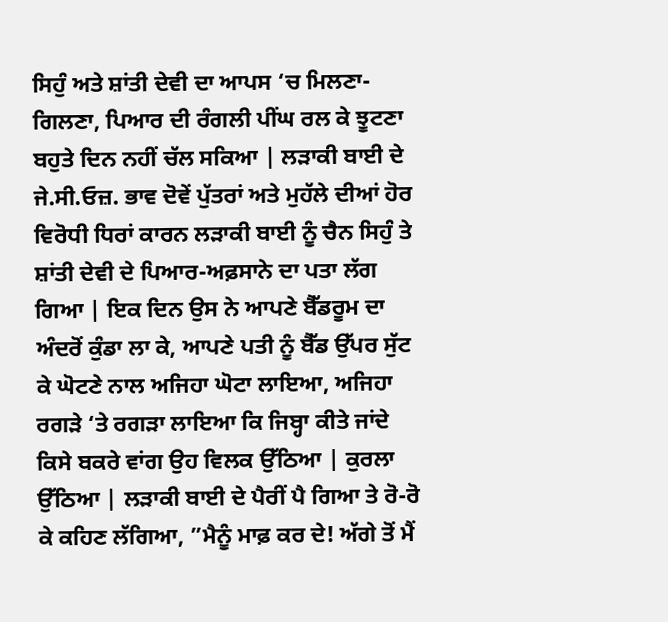ਸਿਹੁੰ ਅਤੇ ਸ਼ਾਂਤੀ ਦੇਵੀ ਦਾ ਆਪਸ ‘ਚ ਮਿਲਣਾ-ਗਿਲਣਾ, ਪਿਆਰ ਦੀ ਰੰਗਲੀ ਪੀਂਘ ਰਲ ਕੇ ਝੂਟਣਾ ਬਹੁਤੇ ਦਿਨ ਨਹੀਂ ਚੱਲ ਸਕਿਆ | ਲੜਾਕੀ ਬਾਈ ਦੇ ਜੇ.ਸੀ.ਓਜ਼. ਭਾਵ ਦੋਵੇਂ ਪੁੱਤਰਾਂ ਅਤੇ ਮੁਹੱਲੇ ਦੀਆਂ ਹੋਰ ਵਿਰੋਧੀ ਧਿਰਾਂ ਕਾਰਨ ਲੜਾਕੀ ਬਾਈ ਨੂੰ ਚੈਨ ਸਿਹੁੰ ਤੇ ਸ਼ਾਂਤੀ ਦੇਵੀ ਦੇ ਪਿਆਰ-ਅਫ਼ਸਾਨੇ ਦਾ ਪਤਾ ਲੱਗ ਗਿਆ | ਇਕ ਦਿਨ ਉਸ ਨੇ ਆਪਣੇ ਬੈੱਡਰੂਮ ਦਾ ਅੰਦਰੋਂ ਕੁੰਡਾ ਲਾ ਕੇ, ਆਪਣੇ ਪਤੀ ਨੂੰ ਬੈੱਡ ਉੱਪਰ ਸੁੱਟ ਕੇ ਘੋਟਣੇ ਨਾਲ ਅਜਿਹਾ ਘੋਟਾ ਲਾਇਆ, ਅਜਿਹਾ ਰਗੜੇ ‘ਤੇ ਰਗੜਾ ਲਾਇਆ ਕਿ ਜਿਬ੍ਹਾ ਕੀਤੇ ਜਾਂਦੇ ਕਿਸੇ ਬਕਰੇ ਵਾਂਗ ਉਹ ਵਿਲਕ ਉੱਠਿਆ | ਕੁਰਲਾ ਉੱਠਿਆ | ਲੜਾਕੀ ਬਾਈ ਦੇ ਪੈਰੀਂ ਪੈ ਗਿਆ ਤੇ ਰੋ-ਰੋ ਕੇ ਕਹਿਣ ਲੱਗਿਆ, ”ਮੈਨੂੰ ਮਾਫ਼ ਕਰ ਦੇ! ਅੱਗੇ ਤੋਂ ਮੈਂ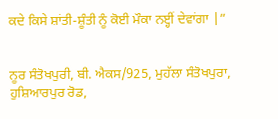ਕਦੇ ਕਿਸੇ ਸ਼ਾਂਤੀ-ਸ਼ੂੰਤੀ ਨੂੰ ਕੋਈ ਮੌਕਾ ਨੲ੍ਹੀਂ ਦੇਵਾਂਗਾ |”


ਨੂਰ ਸੰਤੋਖਪੁਰੀ, ਬੀ. ਐਕਸ/925, ਮੁਹੱਲਾ ਸੰਤੋਖਪੁਰਾ, ਹੁਸ਼ਿਆਰਪੁਰ ਰੋਡ,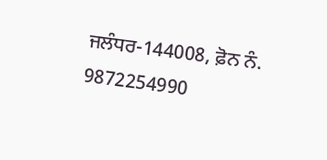ਜਲੰਧਰ-144008, ਫ਼ੋਨ ਨੰ. 9872254990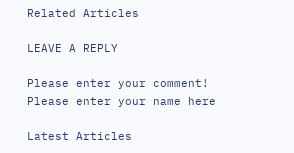Related Articles

LEAVE A REPLY

Please enter your comment!
Please enter your name here

Latest Articles